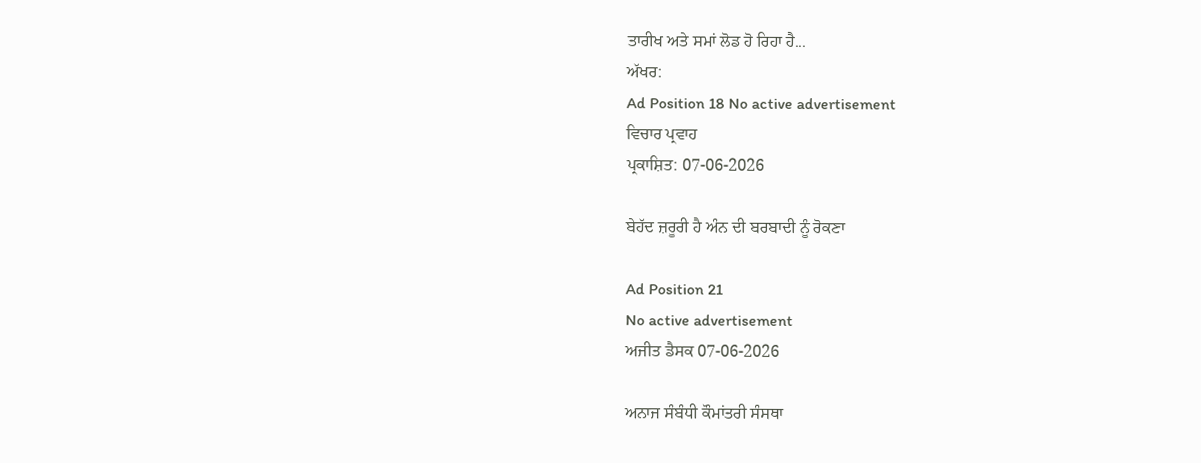ਤਾਰੀਖ ਅਤੇ ਸਮਾਂ ਲੋਡ ਹੋ ਰਿਹਾ ਹੈ...
ਅੱਖਰ:
Ad Position 18 No active advertisement
ਵਿਚਾਰ ਪ੍ਰਵਾਹ
ਪ੍ਰਕਾਸ਼ਿਤ: 07-06-2026

ਬੇਹੱਦ ਜ਼ਰੂਰੀ ਹੈ ਅੰਨ ਦੀ ਬਰਬਾਦੀ ਨੂੰ ਰੋਕਣਾ

Ad Position 21
No active advertisement
ਅਜੀਤ ਡੈਸਕ 07-06-2026

ਅਨਾਜ ਸੰਬੰਧੀ ਕੌਮਾਂਤਰੀ ਸੰਸਥਾ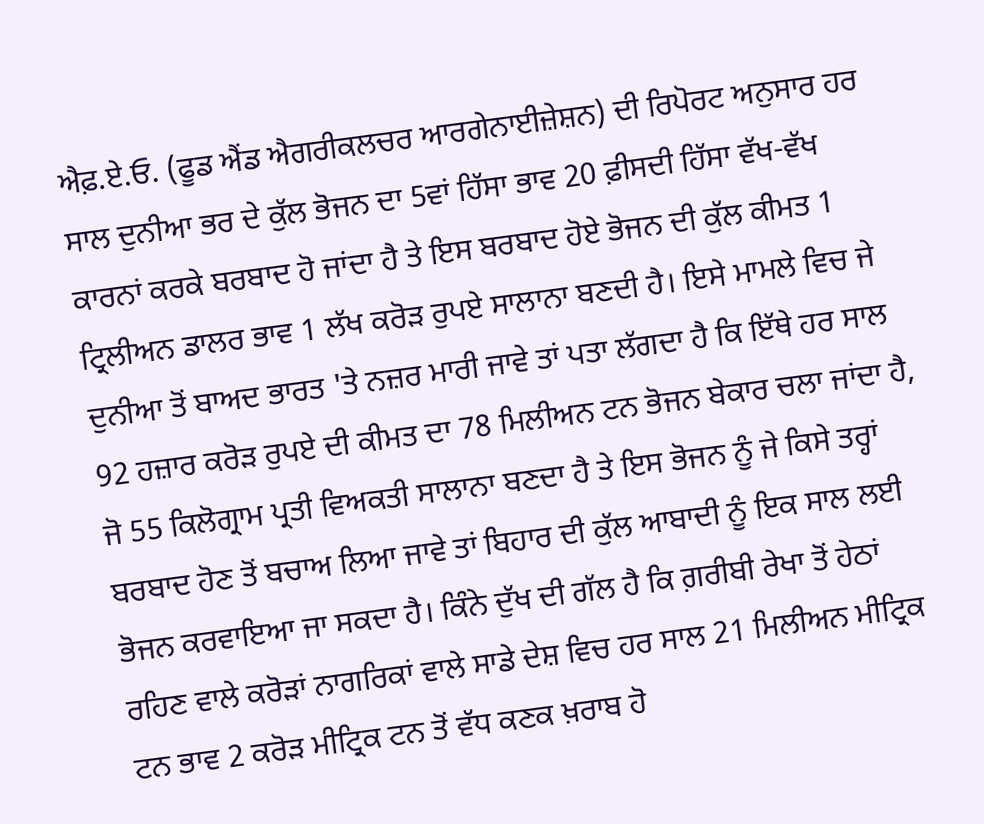ਐਫ਼.ਏ.ਓ. (ਫੂਡ ਐਂਡ ਐਗਰੀਕਲਚਰ ਆਰਗੇਨਾਈਜ਼ੇਸ਼ਨ) ਦੀ ਰਿਪੋਰਟ ਅਨੁਸਾਰ ਹਰ ਸਾਲ ਦੁਨੀਆ ਭਰ ਦੇ ਕੁੱਲ ਭੋਜਨ ਦਾ 5ਵਾਂ ਹਿੱਸਾ ਭਾਵ 20 ਫ਼ੀਸਦੀ ਹਿੱਸਾ ਵੱਖ-ਵੱਖ ਕਾਰਨਾਂ ਕਰਕੇ ਬਰਬਾਦ ਹੋ ਜਾਂਦਾ ਹੈ ਤੇ ਇਸ ਬਰਬਾਦ ਹੋਏ ਭੋਜਨ ਦੀ ਕੁੱਲ ਕੀਮਤ 1 ਟ੍ਰਿਲੀਅਨ ਡਾਲਰ ਭਾਵ 1 ਲੱਖ ਕਰੋੜ ਰੁਪਏ ਸਾਲਾਨਾ ਬਣਦੀ ਹੈ। ਇਸੇ ਮਾਮਲੇ ਵਿਚ ਜੇ ਦੁਨੀਆ ਤੋਂ ਬਾਅਦ ਭਾਰਤ 'ਤੇ ਨਜ਼ਰ ਮਾਰੀ ਜਾਵੇ ਤਾਂ ਪਤਾ ਲੱਗਦਾ ਹੈ ਕਿ ਇੱਥੇ ਹਰ ਸਾਲ 92 ਹਜ਼ਾਰ ਕਰੋੜ ਰੁਪਏ ਦੀ ਕੀਮਤ ਦਾ 78 ਮਿਲੀਅਨ ਟਨ ਭੋਜਨ ਬੇਕਾਰ ਚਲਾ ਜਾਂਦਾ ਹੈ, ਜੋ 55 ਕਿਲੋਗ੍ਰਾਮ ਪ੍ਰਤੀ ਵਿਅਕਤੀ ਸਾਲਾਨਾ ਬਣਦਾ ਹੈ ਤੇ ਇਸ ਭੋਜਨ ਨੂੰ ਜੇ ਕਿਸੇ ਤਰ੍ਹਾਂ ਬਰਬਾਦ ਹੋਣ ਤੋਂ ਬਚਾਅ ਲਿਆ ਜਾਵੇ ਤਾਂ ਬਿਹਾਰ ਦੀ ਕੁੱਲ ਆਬਾਦੀ ਨੂੰ ਇਕ ਸਾਲ ਲਈ ਭੋਜਨ ਕਰਵਾਇਆ ਜਾ ਸਕਦਾ ਹੈ। ਕਿੰਨੇ ਦੁੱਖ ਦੀ ਗੱਲ ਹੈ ਕਿ ਗ਼ਰੀਬੀ ਰੇਖਾ ਤੋਂ ਹੇਠਾਂ ਰਹਿਣ ਵਾਲੇ ਕਰੋੜਾਂ ਨਾਗਰਿਕਾਂ ਵਾਲੇ ਸਾਡੇ ਦੇਸ਼ ਵਿਚ ਹਰ ਸਾਲ 21 ਮਿਲੀਅਨ ਮੀਟ੍ਰਿਕ ਟਨ ਭਾਵ 2 ਕਰੋੜ ਮੀਟ੍ਰਿਕ ਟਨ ਤੋਂ ਵੱਧ ਕਣਕ ਖ਼ਰਾਬ ਹੋ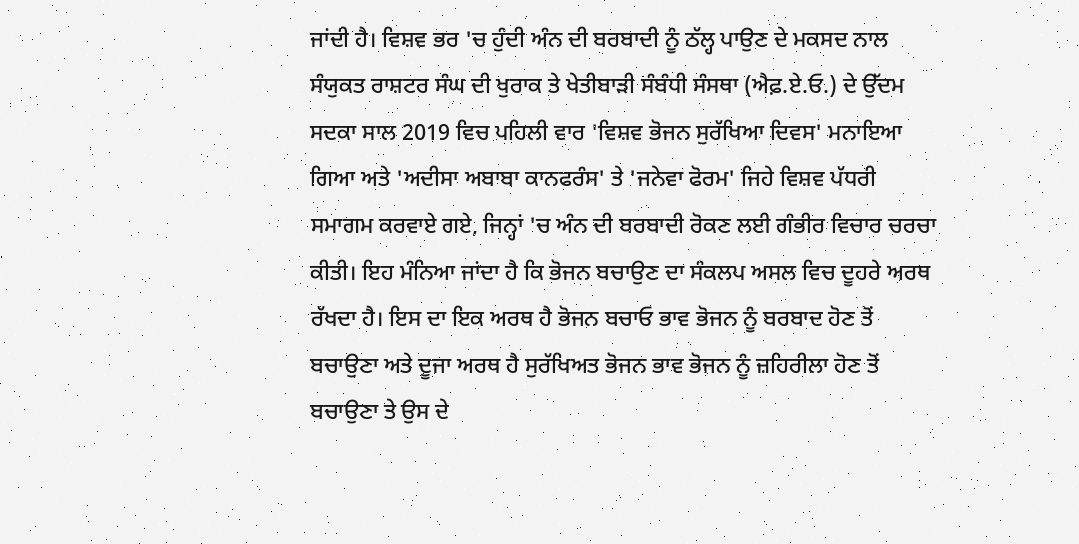ਜਾਂਦੀ ਹੈ। ਵਿਸ਼ਵ ਭਰ 'ਚ ਹੁੰਦੀ ਅੰਨ ਦੀ ਬਰਬਾਦੀ ਨੂੰ ਠੱਲ੍ਹ ਪਾਉਣ ਦੇ ਮਕਸਦ ਨਾਲ ਸੰਯੁਕਤ ਰਾਸ਼ਟਰ ਸੰਘ ਦੀ ਖੁਰਾਕ ਤੇ ਖੇਤੀਬਾੜੀ ਸੰਬੰਧੀ ਸੰਸਥਾ (ਐਫ਼.ਏ.ਓ.) ਦੇ ਉੱਦਮ ਸਦਕਾ ਸਾਲ 2019 ਵਿਚ ਪਹਿਲੀ ਵਾਰ 'ਵਿਸ਼ਵ ਭੋਜਨ ਸੁਰੱਖਿਆ ਦਿਵਸ' ਮਨਾਇਆ ਗਿਆ ਅਤੇ 'ਅਦੀਸਾ ਅਬਾਬਾ ਕਾਨਫਰੰਸ' ਤੇ 'ਜਨੇਵਾ ਫੋਰਮ' ਜਿਹੇ ਵਿਸ਼ਵ ਪੱਧਰੀ ਸਮਾਗਮ ਕਰਵਾਏ ਗਏ, ਜਿਨ੍ਹਾਂ 'ਚ ਅੰਨ ਦੀ ਬਰਬਾਦੀ ਰੋਕਣ ਲਈ ਗੰਭੀਰ ਵਿਚਾਰ ਚਰਚਾ ਕੀਤੀ। ਇਹ ਮੰਨਿਆ ਜਾਂਦਾ ਹੈ ਕਿ ਭੋਜਨ ਬਚਾਉਣ ਦਾ ਸੰਕਲਪ ਅਸਲ ਵਿਚ ਦੂਹਰੇ ਅਰਥ ਰੱਖਦਾ ਹੈ। ਇਸ ਦਾ ਇਕ ਅਰਥ ਹੈ ਭੋਜਨ ਬਚਾਓ ਭਾਵ ਭੋਜਨ ਨੂੰ ਬਰਬਾਦ ਹੋਣ ਤੋਂ ਬਚਾਉਣਾ ਅਤੇ ਦੂਜਾ ਅਰਥ ਹੈ ਸੁਰੱਖਿਅਤ ਭੋਜਨ ਭਾਵ ਭੋਜਨ ਨੂੰ ਜ਼ਹਿਰੀਲਾ ਹੋਣ ਤੋਂ ਬਚਾਉਣਾ ਤੇ ਉਸ ਦੇ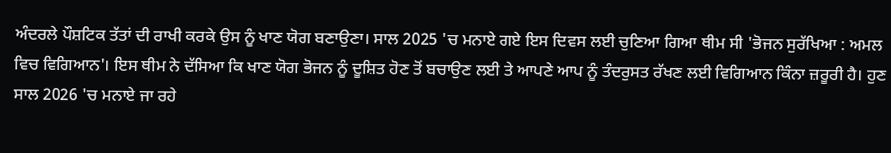ਅੰਦਰਲੇ ਪੌਸ਼ਟਿਕ ਤੱਤਾਂ ਦੀ ਰਾਖੀ ਕਰਕੇ ਉਸ ਨੂੰ ਖਾਣ ਯੋਗ ਬਣਾਉਣਾ। ਸਾਲ 2025 'ਚ ਮਨਾਏ ਗਏ ਇਸ ਦਿਵਸ ਲਈ ਚੁਣਿਆ ਗਿਆ ਥੀਮ ਸੀ 'ਭੋਜਨ ਸੁਰੱਖਿਆ : ਅਮਲ ਵਿਚ ਵਿਗਿਆਨ'। ਇਸ ਥੀਮ ਨੇ ਦੱਸਿਆ ਕਿ ਖਾਣ ਯੋਗ ਭੋਜਨ ਨੂੰ ਦੂਸ਼ਿਤ ਹੋਣ ਤੋਂ ਬਚਾਉਣ ਲਈ ਤੇ ਆਪਣੇ ਆਪ ਨੂੰ ਤੰਦਰੁਸਤ ਰੱਖਣ ਲਈ ਵਿਗਿਆਨ ਕਿੰਨਾ ਜ਼ਰੂਰੀ ਹੈ। ਹੁਣ ਸਾਲ 2026 'ਚ ਮਨਾਏ ਜਾ ਰਹੇ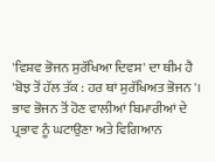'ਵਿਸ਼ਵ ਭੋਜਨ ਸੁਰੱਖਿਆ ਦਿਵਸ' ਦਾ ਥੀਮ ਹੈ 'ਬੋਝ ਤੋਂ ਹੱਲ ਤੱਕ : ਹਰ ਥਾਂ ਸੁਰੱਖਿਅਤ ਭੋਜਨ'। ਭਾਵ ਭੋਜਨ ਤੋਂ ਹੋਣ ਵਾਲੀਆਂ ਬਿਮਾਰੀਆਂ ਦੇ ਪ੍ਰਭਾਵ ਨੂੰ ਘਟਾਉਣਾ ਅਤੇ ਵਿਗਿਆਨ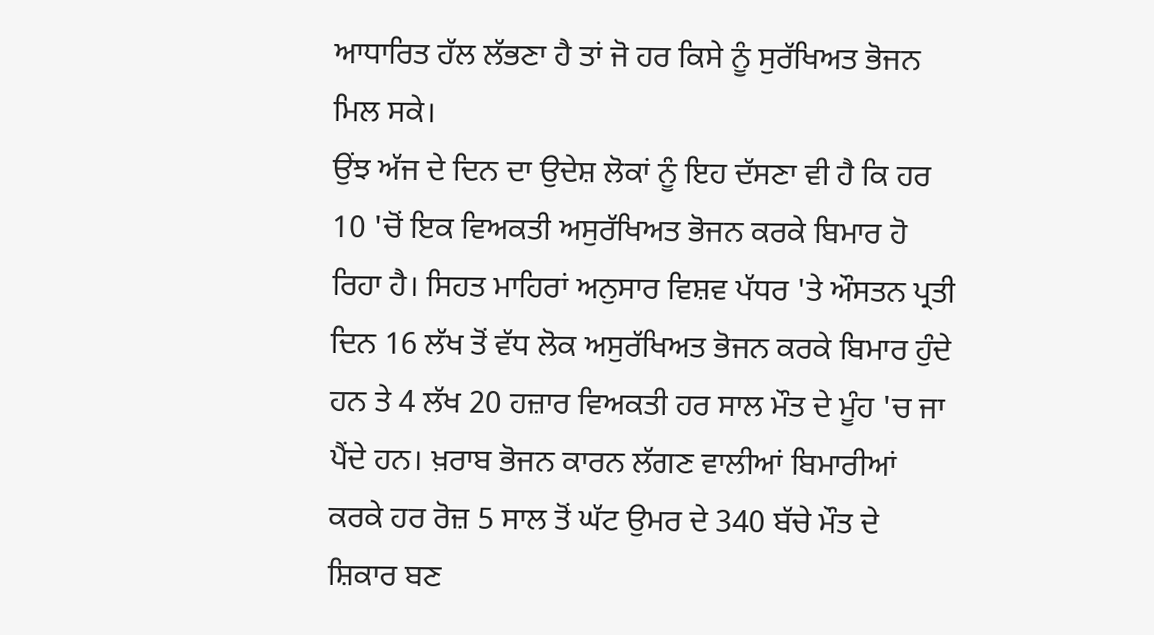ਆਧਾਰਿਤ ਹੱਲ ਲੱਭਣਾ ਹੈ ਤਾਂ ਜੋ ਹਰ ਕਿਸੇ ਨੂੰ ਸੁਰੱਖਿਅਤ ਭੋਜਨ ਮਿਲ ਸਕੇ।
ਉਂਝ ਅੱਜ ਦੇ ਦਿਨ ਦਾ ਉਦੇਸ਼ ਲੋਕਾਂ ਨੂੰ ਇਹ ਦੱਸਣਾ ਵੀ ਹੈ ਕਿ ਹਰ 10 'ਚੋਂ ਇਕ ਵਿਅਕਤੀ ਅਸੁਰੱਖਿਅਤ ਭੋਜਨ ਕਰਕੇ ਬਿਮਾਰ ਹੋ ਰਿਹਾ ਹੈ। ਸਿਹਤ ਮਾਹਿਰਾਂ ਅਨੁਸਾਰ ਵਿਸ਼ਵ ਪੱਧਰ 'ਤੇ ਔਸਤਨ ਪ੍ਰਤੀ ਦਿਨ 16 ਲੱਖ ਤੋਂ ਵੱਧ ਲੋਕ ਅਸੁਰੱਖਿਅਤ ਭੋਜਨ ਕਰਕੇ ਬਿਮਾਰ ਹੁੰਦੇ ਹਨ ਤੇ 4 ਲੱਖ 20 ਹਜ਼ਾਰ ਵਿਅਕਤੀ ਹਰ ਸਾਲ ਮੌਤ ਦੇ ਮੂੰਹ 'ਚ ਜਾ ਪੈਂਦੇ ਹਨ। ਖ਼ਰਾਬ ਭੋਜਨ ਕਾਰਨ ਲੱਗਣ ਵਾਲੀਆਂ ਬਿਮਾਰੀਆਂ ਕਰਕੇ ਹਰ ਰੋਜ਼ 5 ਸਾਲ ਤੋਂ ਘੱਟ ਉਮਰ ਦੇ 340 ਬੱਚੇ ਮੌਤ ਦੇ ਸ਼ਿਕਾਰ ਬਣ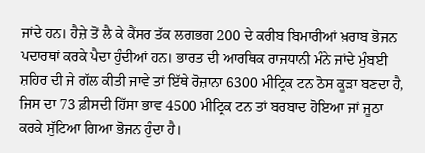ਜਾਂਦੇ ਹਨ। ਹੈਜ਼ੇ ਤੋਂ ਲੈ ਕੇ ਕੈਂਸਰ ਤੱਕ ਲਗਭਗ 200 ਦੇ ਕਰੀਬ ਬਿਮਾਰੀਆਂ ਖ਼ਰਾਬ ਭੋਜਨ ਪਦਾਰਥਾਂ ਕਰਕੇ ਪੈਦਾ ਹੁੰਦੀਆਂ ਹਨ। ਭਾਰਤ ਦੀ ਆਰਥਿਕ ਰਾਜਧਾਨੀ ਮੰਨੇ ਜਾਂਦੇ ਮੁੰਬਈ ਸ਼ਹਿਰ ਦੀ ਜੇ ਗੱਲ ਕੀਤੀ ਜਾਵੇ ਤਾਂ ਇੱਥੇ ਰੋਜ਼ਾਨਾ 6300 ਮੀਟ੍ਰਿਕ ਟਨ ਠੋਸ ਕੂੜਾ ਬਣਦਾ ਹੈ, ਜਿਸ ਦਾ 73 ਫ਼ੀਸਦੀ ਹਿੱਸਾ ਭਾਵ 4500 ਮੀਟ੍ਰਿਕ ਟਨ ਤਾਂ ਬਰਬਾਦ ਹੋਇਆ ਜਾਂ ਜੂਠਾ ਕਰਕੇ ਸੁੱਟਿਆ ਗਿਆ ਭੋਜਨ ਹੁੰਦਾ ਹੈ।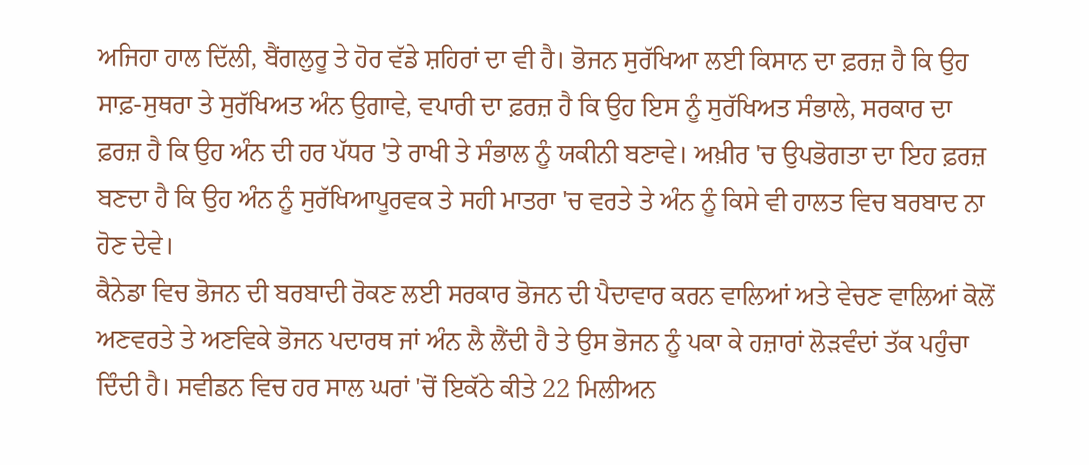ਅਜਿਹਾ ਹਾਲ ਦਿੱਲੀ, ਬੈਂਗਲੁਰੂ ਤੇ ਹੋਰ ਵੱਡੇ ਸ਼ਹਿਰਾਂ ਦਾ ਵੀ ਹੈ। ਭੋਜਨ ਸੁਰੱਖਿਆ ਲਈ ਕਿਸਾਨ ਦਾ ਫ਼ਰਜ਼ ਹੈ ਕਿ ਉਹ ਸਾਫ਼-ਸੁਥਰਾ ਤੇ ਸੁਰੱਖਿਅਤ ਅੰਨ ਉਗਾਵੇ, ਵਪਾਰੀ ਦਾ ਫ਼ਰਜ਼ ਹੈ ਕਿ ਉਹ ਇਸ ਨੂੰ ਸੁਰੱਖਿਅਤ ਸੰਭਾਲੇ, ਸਰਕਾਰ ਦਾ ਫ਼ਰਜ਼ ਹੈ ਕਿ ਉਹ ਅੰਨ ਦੀ ਹਰ ਪੱਧਰ 'ਤੇ ਰਾਖੀ ਤੇ ਸੰਭਾਲ ਨੂੰ ਯਕੀਨੀ ਬਣਾਵੇ। ਅਖ਼ੀਰ 'ਚ ਉਪਭੋਗਤਾ ਦਾ ਇਹ ਫ਼ਰਜ਼ ਬਣਦਾ ਹੈ ਕਿ ਉਹ ਅੰਨ ਨੂੰ ਸੁਰੱਖਿਆਪੂਰਵਕ ਤੇ ਸਹੀ ਮਾਤਰਾ 'ਚ ਵਰਤੇ ਤੇ ਅੰਨ ਨੂੰ ਕਿਸੇ ਵੀ ਹਾਲਤ ਵਿਚ ਬਰਬਾਦ ਨਾ ਹੋਣ ਦੇਵੇ।
ਕੈਨੇਡਾ ਵਿਚ ਭੋਜਨ ਦੀ ਬਰਬਾਦੀ ਰੋਕਣ ਲਈ ਸਰਕਾਰ ਭੋਜਨ ਦੀ ਪੈਦਾਵਾਰ ਕਰਨ ਵਾਲਿਆਂ ਅਤੇ ਵੇਚਣ ਵਾਲਿਆਂ ਕੋਲੋਂ ਅਣਵਰਤੇ ਤੇ ਅਣਵਿਕੇ ਭੋਜਨ ਪਦਾਰਥ ਜਾਂ ਅੰਨ ਲੈ ਲੈਂਦੀ ਹੈ ਤੇ ਉਸ ਭੋਜਨ ਨੂੰ ਪਕਾ ਕੇ ਹਜ਼ਾਰਾਂ ਲੋੜਵੰਦਾਂ ਤੱਕ ਪਹੁੰਚਾ ਦਿੰਦੀ ਹੈ। ਸਵੀਡਨ ਵਿਚ ਹਰ ਸਾਲ ਘਰਾਂ 'ਚੋਂ ਇਕੱਠੇ ਕੀਤੇ 22 ਮਿਲੀਅਨ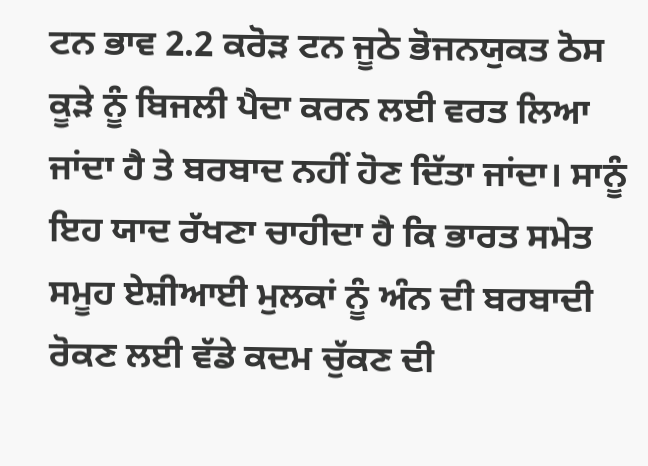ਟਨ ਭਾਵ 2.2 ਕਰੋੜ ਟਨ ਜੂਠੇ ਭੋਜਨਯੁਕਤ ਠੋਸ ਕੂੜੇ ਨੂੰ ਬਿਜਲੀ ਪੈਦਾ ਕਰਨ ਲਈ ਵਰਤ ਲਿਆ ਜਾਂਦਾ ਹੈ ਤੇ ਬਰਬਾਦ ਨਹੀਂ ਹੋਣ ਦਿੱਤਾ ਜਾਂਦਾ। ਸਾਨੂੰ ਇਹ ਯਾਦ ਰੱਖਣਾ ਚਾਹੀਦਾ ਹੈ ਕਿ ਭਾਰਤ ਸਮੇਤ ਸਮੂਹ ਏਸ਼ੀਆਈ ਮੁਲਕਾਂ ਨੂੰ ਅੰਨ ਦੀ ਬਰਬਾਦੀ ਰੋਕਣ ਲਈ ਵੱਡੇ ਕਦਮ ਚੁੱਕਣ ਦੀ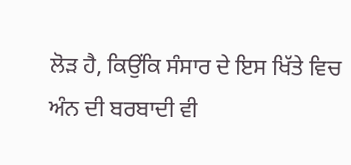ਲੋੜ ਹੈ, ਕਿਉਂਕਿ ਸੰਸਾਰ ਦੇ ਇਸ ਖਿੱਤੇ ਵਿਚ ਅੰਨ ਦੀ ਬਰਬਾਦੀ ਵੀ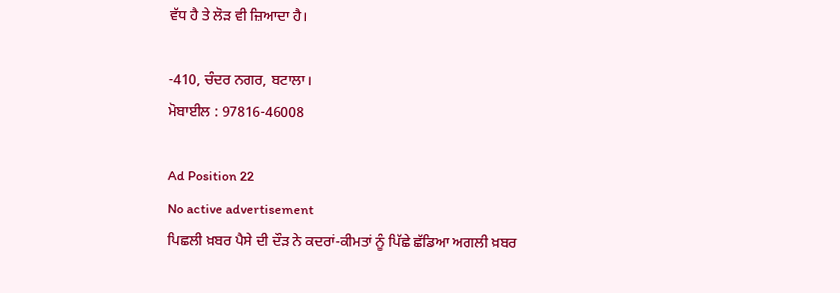ਵੱਧ ਹੈ ਤੇ ਲੋੜ ਵੀ ਜ਼ਿਆਦਾ ਹੈ।

-410, ਚੰਦਰ ਨਗਰ, ਬਟਾਲਾ।
ਮੋਬਾਈਲ : 97816-46008

Ad Position 22
No active advertisement
ਪਿਛਲੀ ਖ਼ਬਰ ਪੈਸੇ ਦੀ ਦੌੜ ਨੇ ਕਦਰਾਂ-ਕੀਮਤਾਂ ਨੂੰ ਪਿੱਛੇ ਛੱਡਿਆ ਅਗਲੀ ਖ਼ਬਰ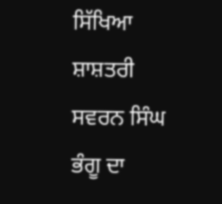ਸਿੱਖਿਆ ਸ਼ਾਸ਼ਤਰੀ ਸਵਰਨ ਸਿੰਘ ਭੰਗੂ ਦਾ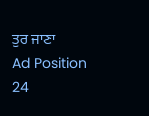ਤੁਰ ਜਾਣਾ
Ad Position 24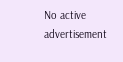No active advertisement